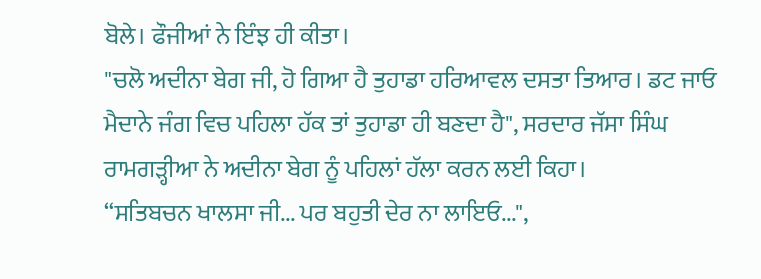ਬੋਲੇ। ਫੌਜੀਆਂ ਨੇ ਇੰਝ ਹੀ ਕੀਤਾ।
"ਚਲੋ ਅਦੀਨਾ ਬੇਗ ਜੀ, ਹੋ ਗਿਆ ਹੈ ਤੁਹਾਡਾ ਹਰਿਆਵਲ ਦਸਤਾ ਤਿਆਰ। ਡਟ ਜਾਓ ਮੈਦਾਨੇ ਜੰਗ ਵਿਚ ਪਹਿਲਾ ਹੱਕ ਤਾਂ ਤੁਹਾਡਾ ਹੀ ਬਣਦਾ ਹੈ", ਸਰਦਾਰ ਜੱਸਾ ਸਿੰਘ ਰਾਮਗੜ੍ਹੀਆ ਨੇ ਅਦੀਨਾ ਬੇਗ ਨੂੰ ਪਹਿਲਾਂ ਹੱਲਾ ਕਰਨ ਲਈ ਕਿਹਾ।
“ਸਤਿਬਚਨ ਖਾਲਸਾ ਜੀ... ਪਰ ਬਹੁਤੀ ਦੇਰ ਨਾ ਲਾਇਓ...",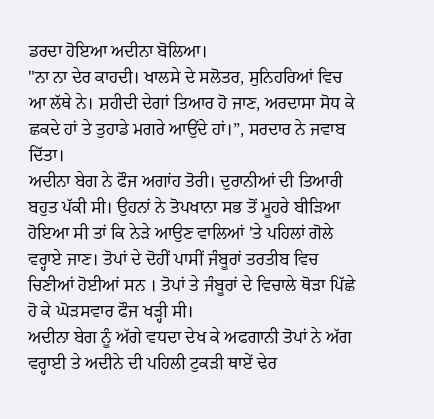ਡਰਦਾ ਹੋਇਆ ਅਦੀਨਾ ਬੋਲਿਆ।
"ਨਾ ਨਾ ਦੇਰ ਕਾਹਦੀ। ਖਾਲਸੇ ਦੇ ਸਲੋਤਰ, ਸੁਨਿਹਰਿਆਂ ਵਿਚ ਆ ਲੱਥੇ ਨੇ। ਸ਼ਹੀਦੀ ਦੇਗਾਂ ਤਿਆਰ ਹੋ ਜਾਣ, ਅਰਦਾਸਾ ਸੋਧ ਕੇ ਛਕਦੇ ਹਾਂ ਤੇ ਤੁਹਾਡੇ ਮਗਰੇ ਆਉਂਦੇ ਹਾਂ।”, ਸਰਦਾਰ ਨੇ ਜਵਾਬ ਦਿੱਤਾ।
ਅਦੀਨਾ ਬੇਗ ਨੇ ਫੌਜ ਅਗਾਂਹ ਤੋਰੀ। ਦੁਰਾਨੀਆਂ ਦੀ ਤਿਆਰੀ ਬਹੁਤ ਪੱਕੀ ਸੀ। ਉਹਨਾਂ ਨੇ ਤੋਪਖਾਨਾ ਸਭ ਤੋਂ ਮੂਹਰੇ ਬੀੜਿਆ ਹੋਇਆ ਸੀ ਤਾਂ ਕਿ ਨੇੜੇ ਆਉਣ ਵਾਲਿਆਂ 'ਤੇ ਪਹਿਲਾਂ ਗੋਲੇ ਵਰ੍ਹਾਏ ਜਾਣ। ਤੋਪਾਂ ਦੇ ਦੋਹੀਂ ਪਾਸੀਂ ਜੰਬੂਰਾਂ ਤਰਤੀਬ ਵਿਚ ਚਿਣੀਆਂ ਹੋਈਆਂ ਸਨ । ਤੋਪਾਂ ਤੇ ਜੰਬੂਰਾਂ ਦੇ ਵਿਚਾਲੇ ਥੋੜਾ ਪਿੱਛੇ ਹੋ ਕੇ ਘੋੜਸਵਾਰ ਫੌਜ ਖੜ੍ਹੀ ਸੀ।
ਅਦੀਨਾ ਬੇਗ ਨੂੰ ਅੱਗੇ ਵਧਦਾ ਦੇਖ ਕੇ ਅਫਗਾਨੀ ਤੋਪਾਂ ਨੇ ਅੱਗ ਵਰ੍ਹਾਈ ਤੇ ਅਦੀਨੇ ਦੀ ਪਹਿਲੀ ਟੁਕੜੀ ਥਾਏਂ ਢੇਰ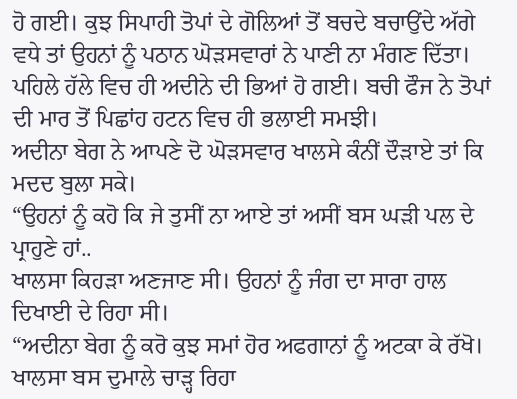ਹੋ ਗਈ। ਕੁਝ ਸਿਪਾਹੀ ਤੋਪਾਂ ਦੇ ਗੋਲਿਆਂ ਤੋਂ ਬਚਦੇ ਬਚਾਉਂਦੇ ਅੱਗੇ ਵਧੇ ਤਾਂ ਉਹਨਾਂ ਨੂੰ ਪਠਾਨ ਘੋੜਸਵਾਰਾਂ ਨੇ ਪਾਣੀ ਨਾ ਮੰਗਣ ਦਿੱਤਾ। ਪਹਿਲੇ ਹੱਲੇ ਵਿਚ ਹੀ ਅਦੀਨੇ ਦੀ ਭਿਆਂ ਹੋ ਗਈ। ਬਚੀ ਫੌਜ ਨੇ ਤੋਪਾਂ ਦੀ ਮਾਰ ਤੋਂ ਪਿਛਾਂਹ ਹਟਨ ਵਿਚ ਹੀ ਭਲਾਈ ਸਮਝੀ।
ਅਦੀਨਾ ਬੇਗ ਨੇ ਆਪਣੇ ਦੋ ਘੋੜਸਵਾਰ ਖਾਲਸੇ ਕੰਨੀਂ ਦੌੜਾਏ ਤਾਂ ਕਿ ਮਦਦ ਬੁਲਾ ਸਕੇ।
“ਉਹਨਾਂ ਨੂੰ ਕਹੋ ਕਿ ਜੇ ਤੁਸੀਂ ਨਾ ਆਏ ਤਾਂ ਅਸੀਂ ਬਸ ਘੜੀ ਪਲ ਦੇ ਪ੍ਰਾਹੁਣੇ ਹਾਂ..
ਖਾਲਸਾ ਕਿਹੜਾ ਅਣਜਾਣ ਸੀ। ਉਹਨਾਂ ਨੂੰ ਜੰਗ ਦਾ ਸਾਰਾ ਹਾਲ ਦਿਖਾਈ ਦੇ ਰਿਹਾ ਸੀ।
“ਅਦੀਨਾ ਬੇਗ ਨੂੰ ਕਰੋ ਕੁਝ ਸਮਾਂ ਹੋਰ ਅਫਗਾਨਾਂ ਨੂੰ ਅਟਕਾ ਕੇ ਰੱਖੋ। ਖਾਲਸਾ ਬਸ ਦੁਮਾਲੇ ਚਾੜ੍ਹ ਰਿਹਾ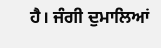ਹੈ। ਜੰਗੀ ਦੁਮਾਲਿਆਂ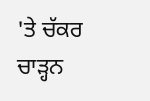'ਤੇ ਚੱਕਰ ਚਾੜ੍ਹਨ